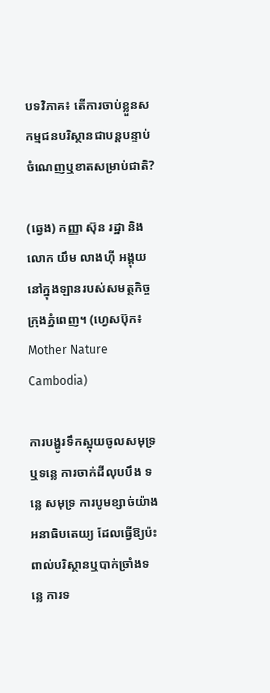បទវិភាគ៖ តើការចាប់ខ្លួនសកម្មជនបរិស្ថានជាបន្តបន្ទាប់ ចំណេញឬខាតសម្រាប់ជាតិ?

(ឆ្វេង) កញ្ញា ស៊ុន រដ្ឋា និងលោក យឹម លាងហ៊ី អង្គុយនៅក្នុងឡានរបស់សមត្ថកិច្ចក្រុងភ្នំពេញ។ (ហ្វេសប៊ុក៖ Mother Nature Cambodia)

ការបង្ហូរទឹកស្អុយចូលសមុទ្រឬទន្លេ ការចាក់ដីលុបបឹង ទន្លេ សមុទ្រ ការបូមខ្សាច់យ៉ាងអនាធិបតេយ្យ ដែលធ្វើឱ្យប៉ះពាល់បរិស្ថានឬបាក់ច្រាំងទន្លេ ការទ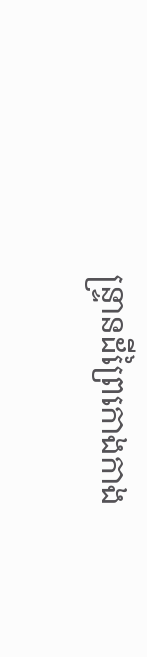ន្ទ្រានដីព្រៃកោងកាង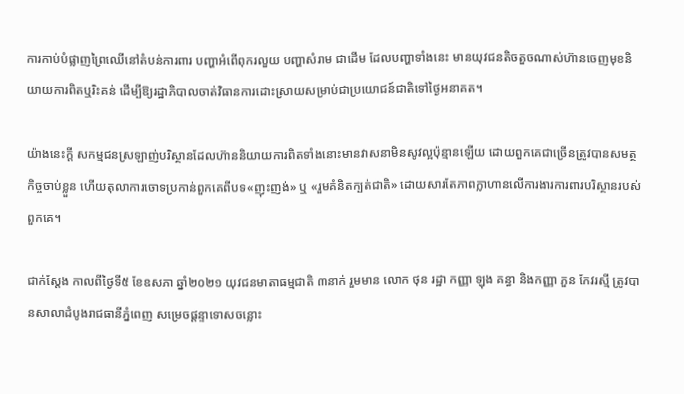ការកាប់បំផ្លាញព្រៃឈើនៅតំបន់ការពារ បញ្ហាអំពើពុករលួយ បញ្ហាសំរាម ជាដើម ដែលបញ្ហាទាំងនេះ មានយុវជនតិចតួចណាស់ហ៊ានចេញមុខនិយាយការពិតឬរិះគន់ ដើម្បីឱ្យរដ្ឋាភិបាលចាត់វិធានការដោះស្រាយសម្រាប់ជាប្រយោជន៍ជាតិទៅថ្ងៃអនាគត។

យ៉ាងនេះក្តី សកម្មជនស្រឡាញ់បរិស្ថានដែលហ៊ាននិយាយការពិតទាំងនោះមានវាសនាមិនសូវល្អប៉ុន្មានឡើយ ដោយពួកគេជាច្រើនត្រូវបានសមត្ថកិច្ចចាប់ខ្លួន ហើយតុលាការចោទប្រកាន់ពួកគេពីបទ«ញុះញង់» ឬ «រួមគំនិតក្បត់ជាតិ» ដោយសារតែភាពក្លាហានលើការងារការពារបរិស្ថានរបស់ពួកគេ។

ជាក់ស្តែង កាលពីថ្ងៃទី៥ ខែឧសភា ឆ្នាំ២០២១ យុវជនមាតាធម្មជាតិ ៣នាក់ រួមមាន លោក ថុន រដ្ឋា កញ្ញា ឡុង គន្ធា និងកញ្ញា ភួន កែវរស្មី ត្រូវបានសាលាដំបូងរាជធានីភ្នំពេញ សម្រេចផ្តន្ទាទោសចន្លោះ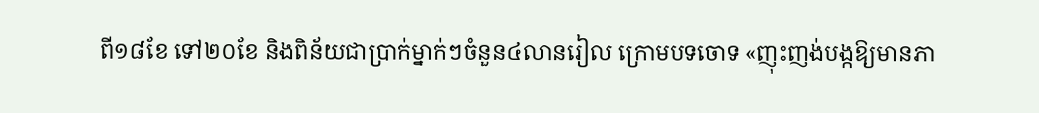ពី១៨ខែ ទៅ២០ខែ និងពិន័យជាប្រាក់ម្នាក់ៗចំនួន៤លានរៀល ក្រោមបទចោទ «ញុះញង់បង្កឱ្យមានភា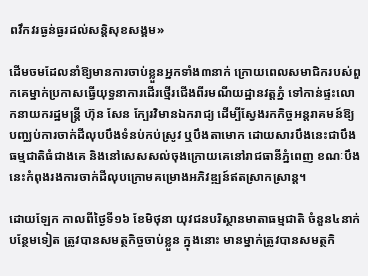ពវឹកវរធ្ងន់ធ្ងរដល់សន្តិសុខសង្គម»

ដើមចមដែលនាំឱ្យមានការចាប់ខ្លួនអ្នកទាំង៣នាក់ ក្រោយពេលសមាជិករបស់ពួកគេម្នាក់ប្រកាសធ្វើយុទ្ធនាការដើរថ្មើរជើងពីរមណីយដ្ឋានវត្តភ្នំ ទៅកាន់ផ្ទះលោកនាយករដ្ឋមន្ត្រី ហ៊ុន សែន ក្បែរវិមានឯករាជ្យ ដើម្បីស្វែងរកកិច្ចអន្តរាគមន៍ឱ្យបញ្ឈប់ការចាក់ដីលុបបឹងទំនប់កប់ស្រូវ ឬបឹងតាមោក ដោយសារបឹងនេះជាបឹងធម្មជាតិធំជាងគេ និងនៅសេសសល់ចុងក្រោយគេនៅរាជធានីភ្នំពេញ ខណៈបឹងនេះកំពុងរងការចាក់ដីលុបក្រោមគម្រោងអភិវឌ្ឍន៍ឥតស្រាកស្រាន្ត។

ដោយឡែក កាលពីថ្ងៃទី១៦ ខែមិថុនា យុវជនបរិស្ថានមាតាធម្មជាតិ ចំនួន៤នាក់បន្ថែមទៀត ត្រូវបានសមត្ថកិច្ចចាប់ខ្លួន ក្នុងនោះ មានម្នាក់ត្រូវបានសមត្ថកិ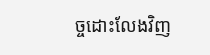ច្ចដោះលែងវិញ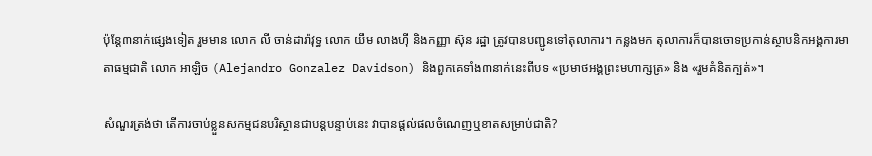ប៉ុន្តែ៣នាក់ផ្សេងទៀត រួមមាន លោក លី ចាន់ដារ៉ាវុទ្ធ លោក យឹម លាងហ៊ី និងកញ្ញា ស៊ុន រដ្ឋា ត្រូវបានបញ្ជូនទៅតុលាការ។ កន្លងមក តុលាការក៏បានចោទប្រកាន់ស្ថាបនិកអង្គការមាតាធម្មជាតិ លោក អាឡិច (Alejandro Gonzalez Davidson) និងពួកគេទាំង៣នាក់នេះពីបទ «ប្រមាថអង្គព្រះមហាក្សត្រ» និង «រួមគំនិតក្បត់»។

សំណួរត្រង់ថា តើការចាប់ខ្លួនសកម្មជនបរិស្ថានជាបន្តបន្ទាប់នេះ វាបានផ្តល់ផលចំណេញឬខាតសម្រាប់ជាតិ?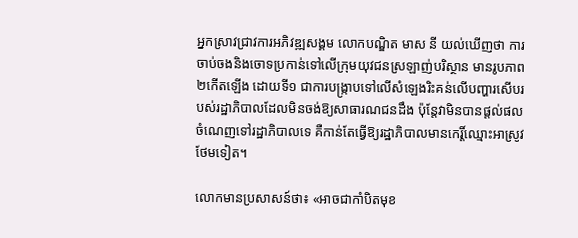អ្នកស្រាវជ្រាវការអភិវឌ្ឍសង្គម លោកបណ្ឌិត មាស នី យល់ឃើញថា ការចាប់ចងនិងចោទប្រកាន់ទៅលើក្រុមយុវជនស្រឡាញ់បរិស្ថាន មានរូបភាព២កើតឡើង ដោយទី១ ជាការបង្ក្រាបទៅលើសំឡេងរិះគន់លើបញ្ហារសើបរបស់រដ្ឋាភិបាលដែលមិនចង់ឱ្យសាធារណជនដឹង ប៉ុន្តែវាមិនបានផ្តល់ផលចំណេញទៅរដ្ឋាភិបាលទេ គឺកាន់តែធ្វើឱ្យរដ្ឋាភិបាលមានកេរ្តិ៍ឈ្មោះអាស្រូវថែមទៀត។

លោកមានប្រសាសន៍ថា៖ «អាចជាកាំបិតមុខ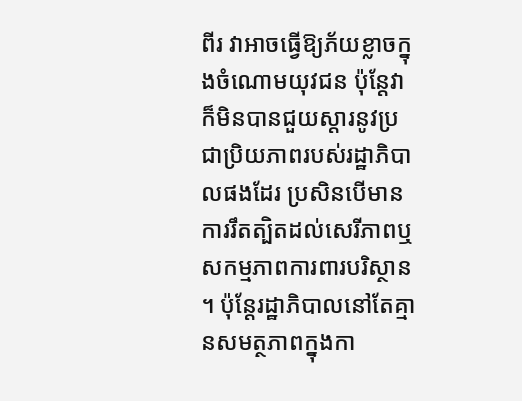ពីរ វាអាចធ្វើឱ្យភ័យខ្លាចក្នុងចំណោមយុវជន ប៉ុន្តែវាក៏មិនបានជួយស្តារនូវប្រជាប្រិយភាពរបស់រដ្ឋាភិបាលផងដែរ ប្រសិនបើមានការរឹតត្បិតដល់សេរីភាពឬសកម្មភាពការពារបរិស្ថាន។ ប៉ុន្តែរដ្ឋាភិបាលនៅតែគ្មានសមត្ថភាពក្នុងកា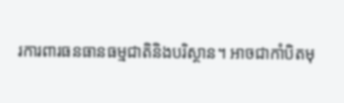រការពារធនធានធម្មជាតិនិងបរិស្ថាន។ អាចជាកាំបិតមុ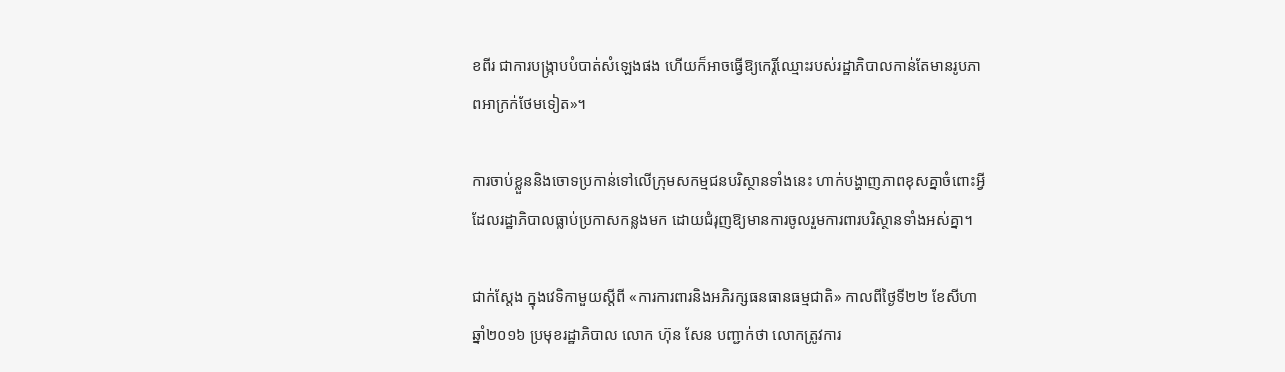ខពីរ ជាការបង្ក្រាបបំបាត់សំឡេងផង ហើយក៏អាចធ្វើឱ្យកេរ្តិ៍ឈ្មោះរបស់រដ្ឋាភិបាលកាន់តែមានរូបភាពអាក្រក់ថែមទៀត»។

ការចាប់ខ្លួននិងចោទប្រកាន់ទៅលើក្រុមសកម្មជនបរិស្ថានទាំងនេះ ហាក់បង្ហាញភាពខុសគ្នាចំពោះអ្វីដែលរដ្ឋាភិបាលធ្លាប់ប្រកាសកន្លងមក ដោយជំរុញឱ្យមានការចូលរួមការពារបរិស្ថានទាំងអស់គ្នា។

ជាក់ស្តែង ក្នុងវេទិកាមួយស្តីពី «ការការពារនិងអភិរក្សធនធានធម្មជាតិ» កាលពីថ្ងៃទី២២ ខែសីហា ឆ្នាំ២០១៦ ប្រមុខរដ្ឋាភិបាល លោក ហ៊ុន សែន បញ្ជាក់ថា លោកត្រូវការ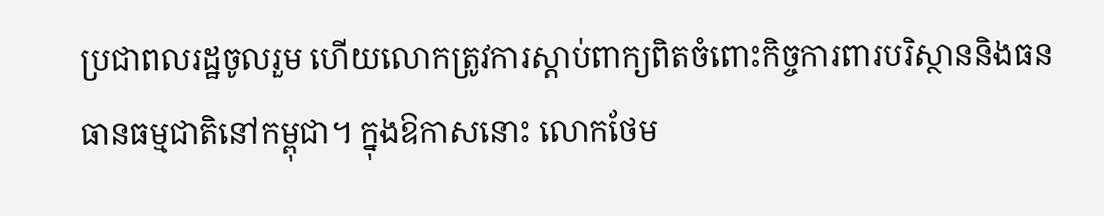ប្រជាពលរដ្ឋចូលរួម ហើយលោកត្រូវការស្តាប់ពាក្យពិតចំពោះកិច្ចការពារបរិស្ថាននិងធនធានធម្មជាតិនៅកម្ពុជា។ ក្នុងឱកាសនោះ លោកថែម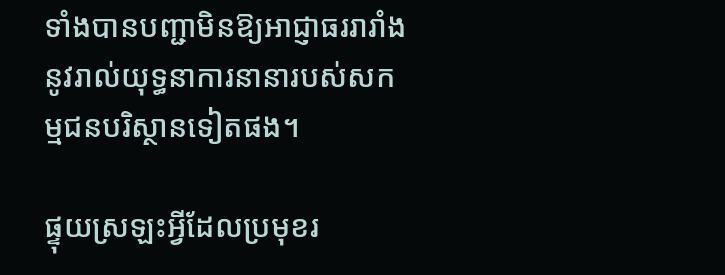ទាំងបានបញ្ជាមិនឱ្យអាជ្ញាធររារាំងនូវរាល់យុទ្ធនាការនានារបស់សកម្មជនបរិស្ថានទៀតផង។

ផ្ទុយស្រឡះអ្វីដែលប្រមុខរ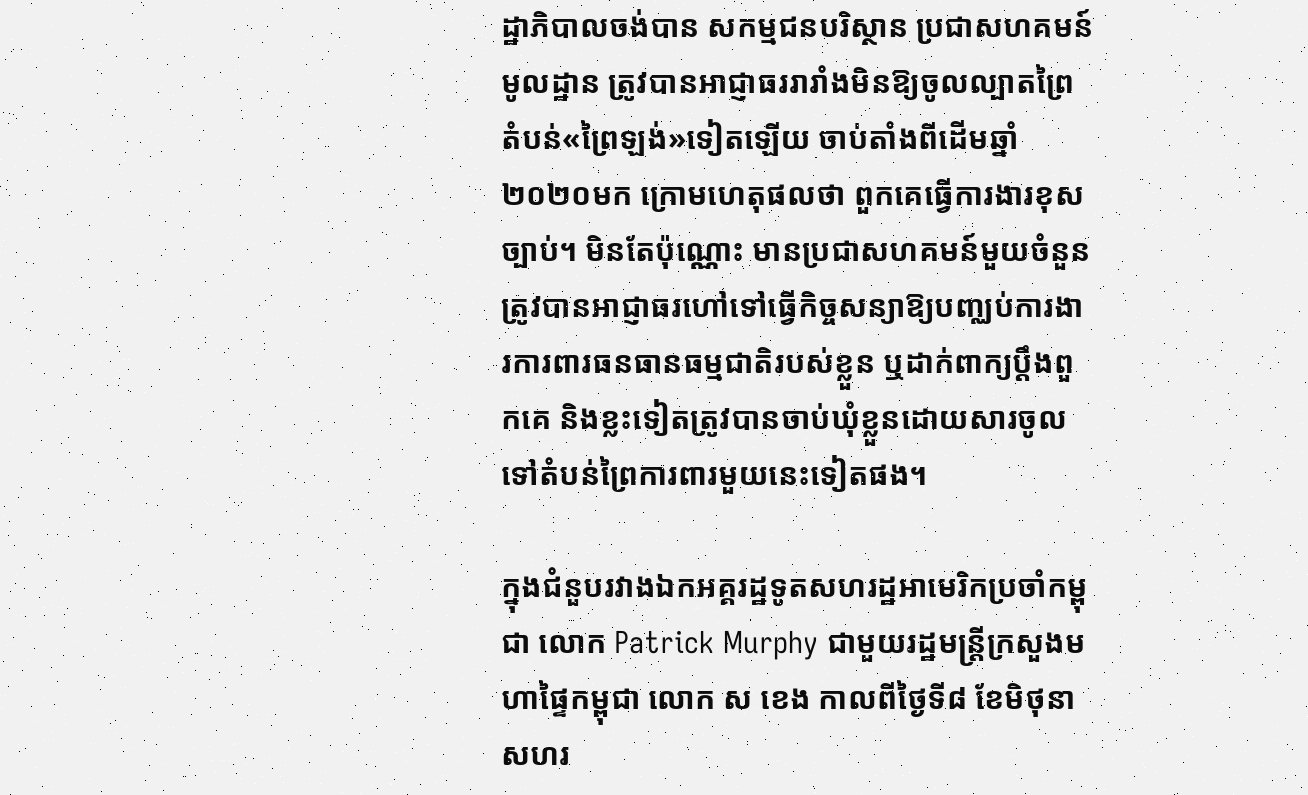ដ្ឋាភិបាលចង់បាន សកម្មជនបរិស្ថាន ប្រជាសហគមន៍មូលដ្ឋាន ត្រូវបានអាជ្ញាធររារាំងមិនឱ្យចូលល្បាតព្រៃតំបន់«ព្រៃឡង់»ទៀតឡើយ ចាប់តាំងពីដើមឆ្នាំ២០២០មក ក្រោមហេតុផលថា ពួកគេធ្វើការងារខុសច្បាប់។ មិនតែប៉ុណ្ណោះ មានប្រជាសហគមន៍មួយចំនួនត្រូវបានអាជ្ញាធរហៅទៅធ្វើកិច្ចសន្យាឱ្យបញ្ឈប់ការងារការពារធនធានធម្មជាតិរបស់ខ្លួន ឬដាក់ពាក្យប្តឹងពួកគេ និងខ្លះទៀតត្រូវបានចាប់ឃុំខ្លួនដោយសារចូលទៅតំបន់ព្រៃការពារមួយនេះទៀតផង។

ក្នុងជំនួបរវាងឯកអគ្គរដ្ឋទូតសហរដ្ឋអាមេរិកប្រចាំកម្ពុជា លោក Patrick Murphy ជាមួយរដ្ឋមន្ត្រីក្រសួងមហាផ្ទៃកម្ពុជា លោក ស ខេង កាលពីថ្ងៃទី៨ ខែមិថុនា សហរ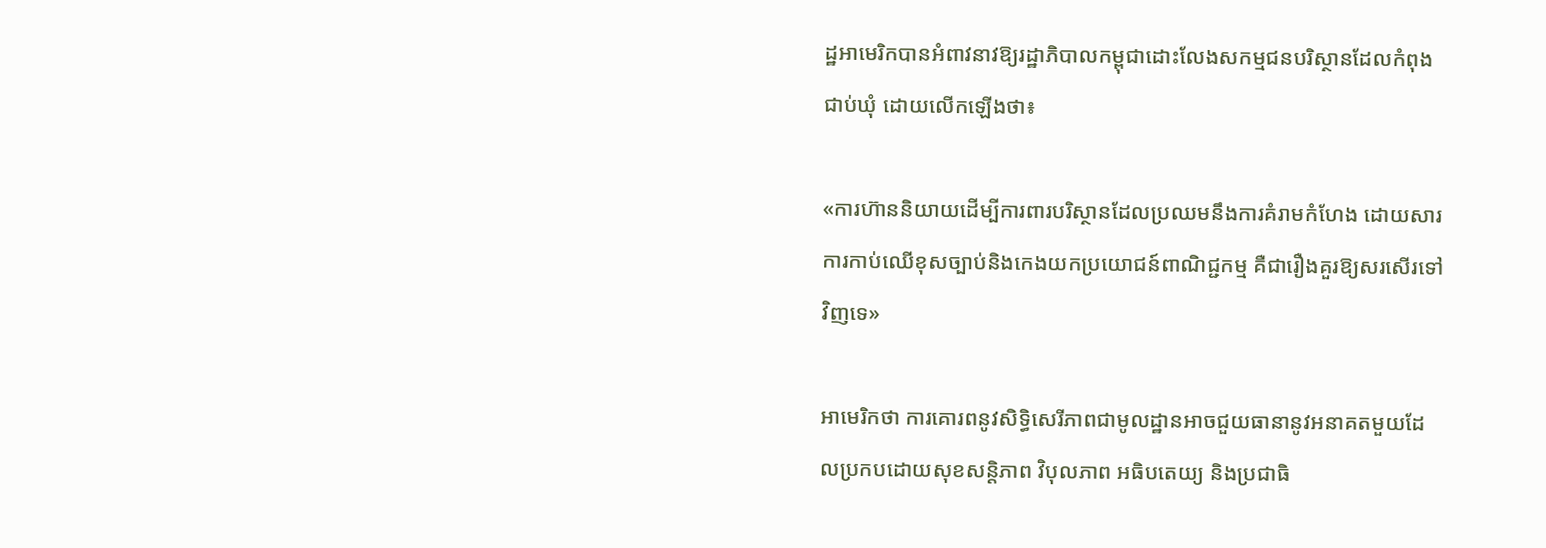ដ្ឋអាមេរិកបានអំពាវនាវឱ្យរដ្ឋាភិបាលកម្ពុជាដោះលែងសកម្មជនបរិស្ថានដែលកំពុងជាប់ឃុំ ដោយលើកឡើងថា៖

«ការហ៊ាននិយាយដើម្បីការពារបរិស្ថានដែលប្រឈមនឹងការគំរាមកំហែង ដោយសារការកាប់ឈើខុសច្បាប់និងកេងយកប្រយោជន៍ពាណិជ្ជកម្ម គឺជារឿងគួរឱ្យសរសើរទៅវិញទេ»

អាមេរិកថា ការគោរពនូវសិទ្ធិសេរីភាពជាមូលដ្ឋានអាចជួយធានានូវអនាគតមួយដែលប្រកបដោយសុខសន្តិភាព វិបុលភាព អធិបតេយ្យ និងប្រជាធិ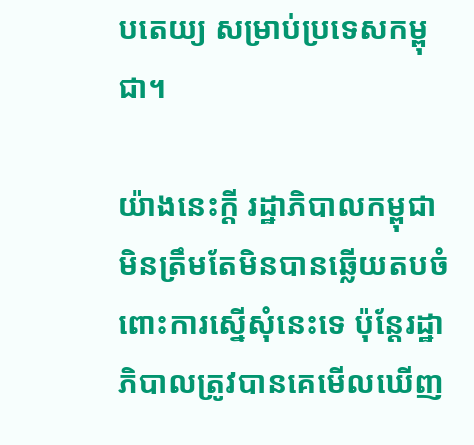បតេយ្យ សម្រាប់ប្រទេសកម្ពុជា។

យ៉ាងនេះក្តី រដ្ឋាភិបាលកម្ពុជាមិនត្រឹមតែមិនបានឆ្លើយតបចំពោះការស្នើសុំនេះទេ ប៉ុន្តែរដ្ឋាភិបាលត្រូវបានគេមើលឃើញ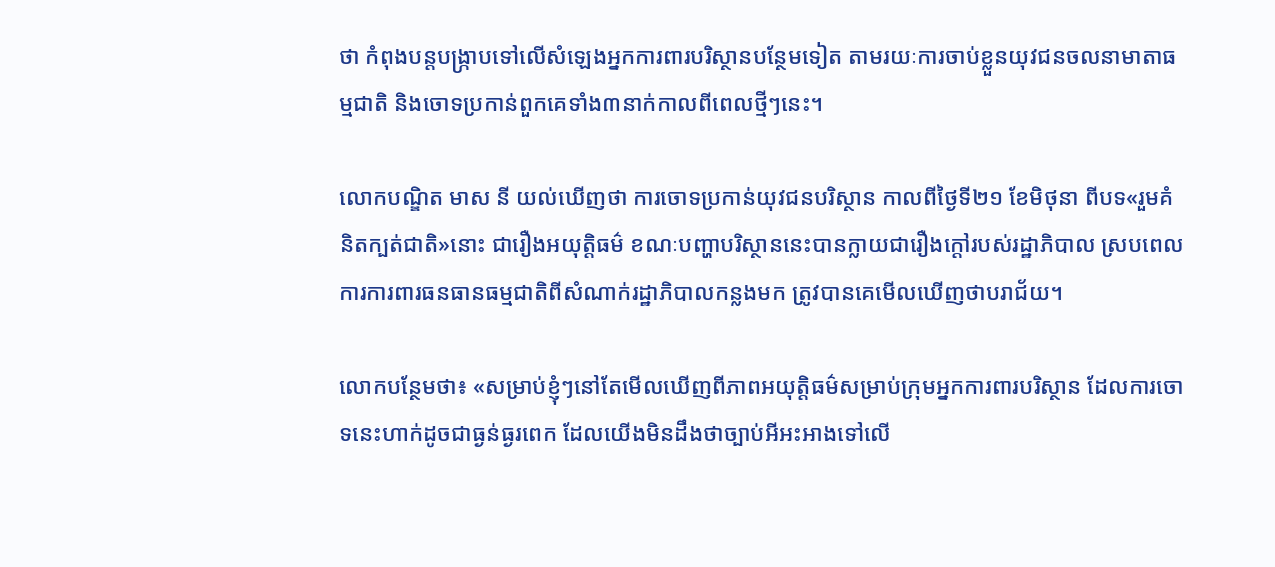ថា កំពុងបន្តបង្ក្រាបទៅលើសំឡេងអ្នកការពារបរិស្ថានបន្ថែមទៀត តាមរយៈការចាប់ខ្លួនយុវជនចលនាមាតាធម្មជាតិ និងចោទប្រកាន់ពួកគេទាំង៣នាក់កាលពីពេលថ្មីៗនេះ។

លោកបណ្ឌិត មាស នី យល់ឃើញថា ការចោទប្រកាន់យុវជនបរិស្ថាន កាលពីថ្ងៃទី២១ ខែមិថុនា ពីបទ«រួមគំនិតក្បត់ជាតិ»នោះ ជារឿងអយុត្តិធម៌ ខណៈបញ្ហាបរិស្ថាននេះបានក្លាយជារឿងក្តៅរបស់រដ្ឋាភិបាល ស្របពេលការការពារធនធានធម្មជាតិពីសំណាក់រដ្ឋាភិបាលកន្លងមក ត្រូវបានគេមើលឃើញថាបរាជ័យ។

លោកបន្ថែមថា៖ «សម្រាប់ខ្ញុំៗនៅតែមើលឃើញពីភាពអយុត្តិធម៌សម្រាប់ក្រុមអ្នកការពារបរិស្ថាន ដែលការចោទនេះហាក់ដូចជាធ្ងន់ធ្ងរពេក ដែលយើងមិនដឹងថាច្បាប់អីអះអាងទៅលើ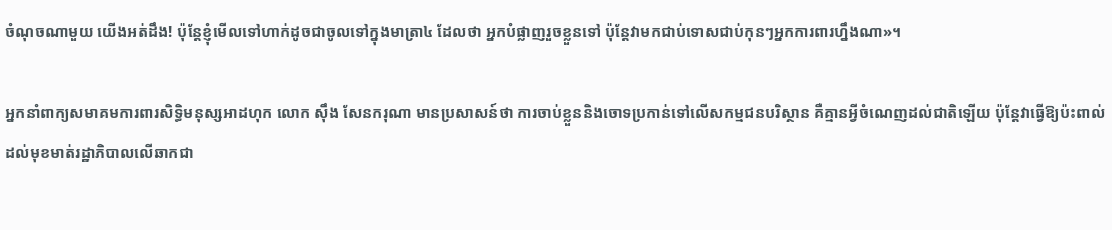ចំណុចណាមួយ យើងអត់ដឹង! ប៉ុន្តែខ្ញុំមើលទៅហាក់ដូចជាចូលទៅក្នុងមាត្រា៤ ដែលថា អ្នកបំផ្លាញរួចខ្លួនទៅ ប៉ុន្តែវាមកជាប់ទោសជាប់កុនៗអ្នកការពារហ្នឹងណា»។

អ្នកនាំពាក្យសមាគមការពារសិទ្ធិមនុស្សអាដហុក លោក ស៊ឹង សែនករុណា មានប្រសាសន៍ថា ការចាប់ខ្លួននិងចោទប្រកាន់ទៅលើសកម្មជនបរិស្ថាន គឺគ្មានអ្វីចំណេញដល់ជាតិឡើយ ប៉ុន្តែវាធ្វើឱ្យប៉ះពាល់ដល់មុខមាត់រដ្ឋាភិបាលលើឆាកជា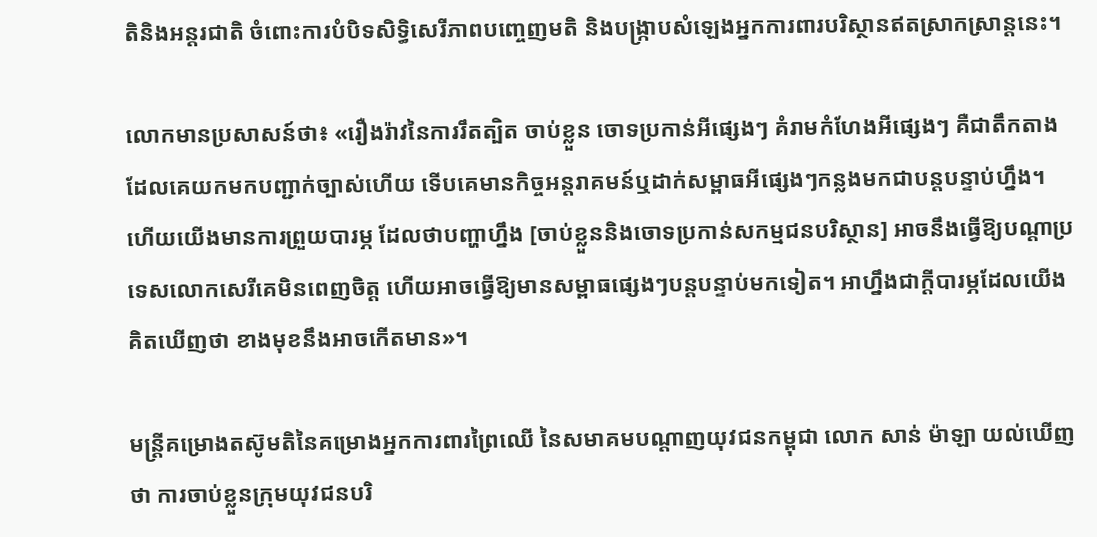តិនិងអន្តរជាតិ ចំពោះការបំបិទសិទ្ធិសេរីភាពបញ្ចេញមតិ និងបង្ក្រាបសំឡេងអ្នកការពារបរិស្ថានឥតស្រាកស្រាន្តនេះ។

លោកមានប្រសាសន៍ថា៖ «រឿងរ៉ាវនៃការរឹតត្បិត ចាប់ខ្លួន ចោទប្រកាន់អីផ្សេងៗ គំរាមកំហែងអីផ្សេងៗ គឺជាតឹកតាងដែលគេយកមកបញ្ជាក់ច្បាស់ហើយ ទើបគេមានកិច្ចអន្តរាគមន៍ឬដាក់សម្ពាធអីផ្សេងៗកន្លងមកជាបន្តបន្ទាប់ហ្នឹង។ ហើយយើងមានការព្រួយបារម្ភ ដែលថាបញ្ហាហ្នឹង [ចាប់ខ្លួននិងចោទប្រកាន់សកម្មជនបរិស្ថាន] អាចនឹងធ្វើឱ្យបណ្តាប្រទេសលោកសេរីគេមិនពេញចិត្ត ហើយអាចធ្វើឱ្យមានសម្ពាធផ្សេងៗបន្តបន្ទាប់មកទៀត។ អាហ្នឹងជាក្តីបារម្ភដែលយើងគិតឃើញថា ខាងមុខនឹងអាចកើតមាន»។

មន្ត្រីគម្រោងតស៊ូមតិនៃគម្រោងអ្នកការពារព្រៃឈើ នៃសមាគមបណ្តាញយុវជនកម្ពុជា លោក សាន់ ម៉ាឡា យល់ឃើញថា ការចាប់ខ្លួនក្រុមយុវជនបរិ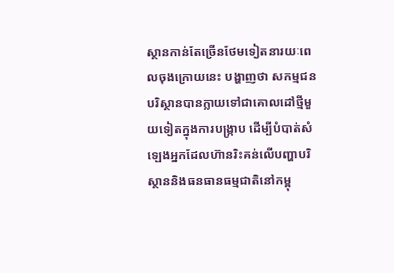ស្ថានកាន់តែច្រើនថែមទៀតនារយៈពេលចុងក្រោយនេះ បង្ហាញថា សកម្មជនបរិស្ថានបានក្លាយទៅជាគោលដៅថ្មីមួយទៀតក្នុងការបង្ក្រាប ដើម្បីបំបាត់សំឡេងអ្នកដែលហ៊ានរិះគន់លើបញ្ហាបរិស្ថាននិងធនធានធម្មជាតិនៅកម្ពុ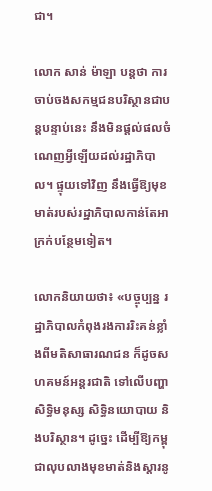ជា។

លោក សាន់ ម៉ាឡា បន្តថា ការចាប់ចងសកម្មជនបរិស្ថានជាបន្តបន្ទាប់នេះ នឹងមិនផ្តល់ផលចំណេញអ្វីឡើយដល់រដ្ឋាភិបាល។ ផ្ទុយទៅវិញ នឹងធ្វើឱ្យមុខមាត់របស់រដ្ឋាភិបាលកាន់តែអាក្រក់បន្ថែមទៀត។

លោកនិយាយថា៖ «បច្ចុប្បន្ន រដ្ឋាភិបាលកំពុងរងការរិះគន់ខ្លាំងពីមតិសាធារណជន ក៏ដូចសហគមន៍អន្តរជាតិ ទៅលើបញ្ហាសិទ្ធិមនុស្ស សិទ្ធិនយោបាយ និងបរិស្ថាន។ ដូច្នេះ ដើម្បីឱ្យកម្ពុជាលុបលាងមុខមាត់និងស្តារនូ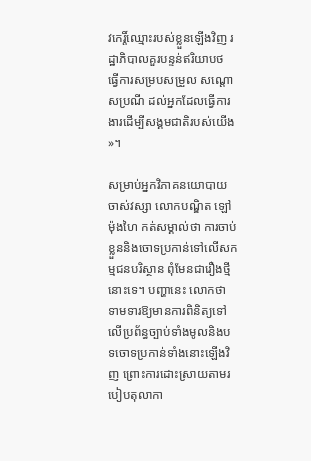វកេរ្តិ៍ឈ្មោះរបស់ខ្លួនឡើងវិញ រដ្ឋាភិបាលគួរបន្ទន់ឥរិយាបថ ធ្វើការសម្របសម្រួល សណ្តោសប្រណី ដល់អ្នកដែលធ្វើការងារដើម្បីសង្គមជាតិរបស់យើង»។

សម្រាប់អ្នកវិភាគនយោបាយចាស់វស្សា លោកបណ្ឌិត ឡៅ ម៉ុងហៃ កត់សម្គាល់ថា ការចាប់ខ្លួននិងចោទប្រកាន់ទៅលើសកម្មជនបរិស្ថាន ពុំមែនជារឿងថ្មីនោះទេ។ បញ្ហានេះ លោកថា ទាមទារឱ្យមានការពិនិត្យទៅលើប្រព័ន្ធច្បាប់ទាំងមូលនិងបទចោទប្រកាន់ទាំងនោះឡើងវិញ ព្រោះការដោះស្រាយតាមរបៀបតុលាកា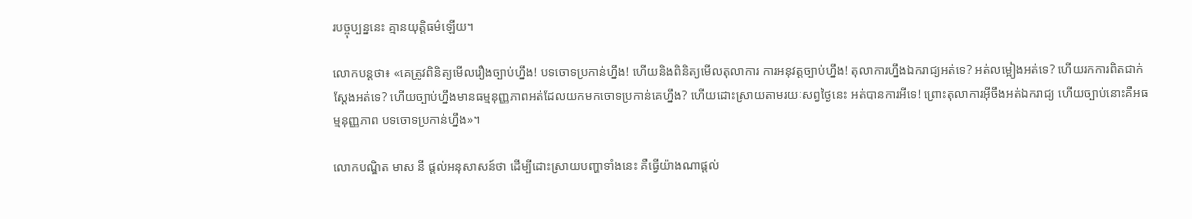របច្ចុប្បន្ននេះ គ្មានយុត្តិធម៌ឡើយ។

លោកបន្តថា៖ «គេត្រូវពិនិត្យមើលរឿងច្បាប់ហ្នឹង! បទចោទប្រកាន់ហ្នឹង! ហើយនិងពិនិត្យមើលតុលាការ ការអនុវត្តច្បាប់ហ្នឹង! តុលាការហ្នឹងឯករាជ្យអត់ទេ? អត់លម្អៀងអត់ទេ? ហើយរកការពិតជាក់ស្តែងអត់ទេ? ហើយច្បាប់ហ្នឹងមានធម្មនុញ្ញភាពអត់ដែលយកមកចោទប្រកាន់គេហ្នឹង? ហើយដោះស្រាយតាមរយៈសព្វថ្ងៃនេះ អត់បានការអីទេ! ព្រោះតុលាការអ៊ីចឹងអត់ឯករាជ្យ ហើយច្បាប់នោះគឺអធម្មនុញ្ញភាព បទចោទប្រកាន់ហ្នឹង»។

លោកបណ្ឌិត មាស នី ផ្តល់អនុសាសន៍ថា ដើម្បីដោះស្រាយបញ្ហាទាំងនេះ គឺធ្វើយ៉ាងណាផ្តល់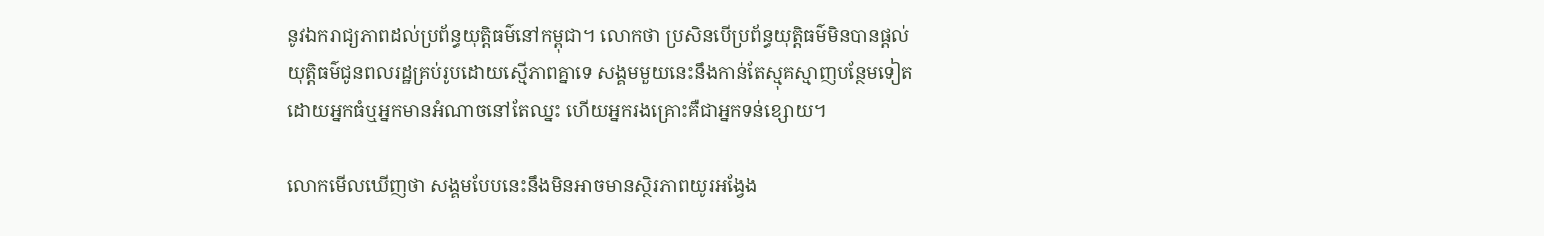នូវឯករាជ្យភាពដល់ប្រព័ន្ធយុត្តិធម៌នៅកម្ពុជា។ លោកថា ប្រសិនបើប្រព័ន្ធយុត្តិធម៌មិនបានផ្តល់យុត្តិធម៌ជូនពលរដ្ឋគ្រប់រូបដោយស្មើភាពគ្នាទេ សង្គមមួយនេះនឹងកាន់តែស្មុគស្មាញបន្ថែមទៀត ដោយអ្នកធំឬអ្នកមានអំណាចនៅតែឈ្នះ ហើយអ្នករងគ្រោះគឺជាអ្នកទន់ខ្សោយ។

លោកមើលឃើញថា សង្គមបែបនេះនឹងមិនអាចមានស្ថិរភាពយូរអង្វែង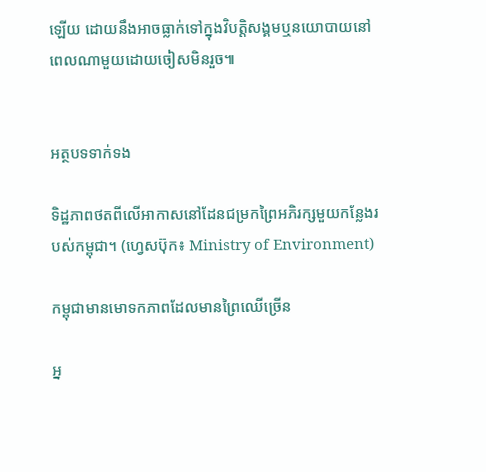ឡើយ ដោយនឹងអាចធ្លាក់ទៅក្នុងវិបត្តិសង្គមឬនយោបាយនៅពេលណាមួយដោយចៀសមិនរួច៕


អត្ថបទទាក់ទង

ទិដ្ឋភាពថតពីលើអាកាសនៅដែនជម្រកព្រៃអភិរក្សមួយកន្លែងរបស់កម្ពុជា។ (ហ្វេសប៊ុក៖ Ministry of Environment)

កម្ពុជាមានមោទកភាពដែលមានព្រៃឈើច្រើន

អ្ន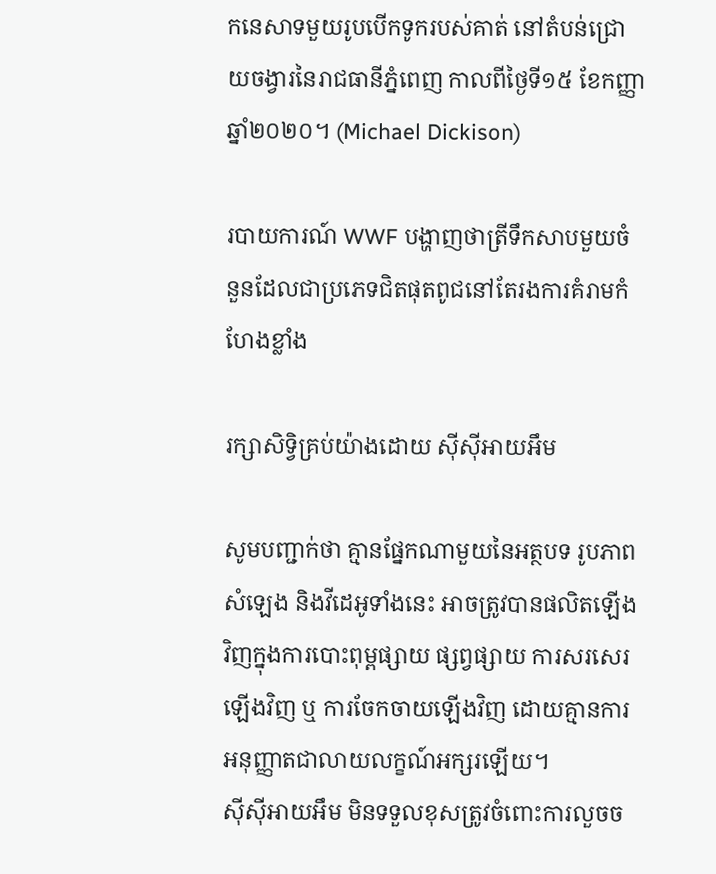កនេសាទមួយរូបបើកទូករបស់គាត់ នៅតំបន់ជ្រោយចង្វារនៃរាជធានីភ្នំពេញ កាលពីថ្ងៃទី១៥ ខែកញ្ញា ឆ្នាំ២០២០។ (Michael Dickison)

របាយការណ៍ WWF បង្ហាញថាត្រីទឹកសាបមួយចំនួនដែលជាប្រភេទជិតផុតពូជនៅតែរងការគំរាមកំហែងខ្លាំង

រក្សាសិទ្វិគ្រប់យ៉ាងដោយ ស៊ីស៊ីអាយអឹម

សូមបញ្ជាក់ថា គ្មានផ្នែកណាមួយនៃអត្ថបទ រូបភាព សំឡេង និងវីដេអូទាំងនេះ អាចត្រូវបានផលិតឡើងវិញក្នុងការបោះពុម្ពផ្សាយ ផ្សព្វផ្សាយ ការសរសេរឡើងវិញ ឬ ការចែកចាយឡើងវិញ ដោយគ្មានការអនុញ្ញាតជាលាយលក្ខណ៍អក្សរឡើយ។
ស៊ីស៊ីអាយអឹម មិនទទួលខុសត្រូវចំពោះការលួចច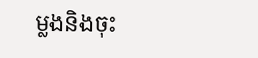ម្លងនិងចុះ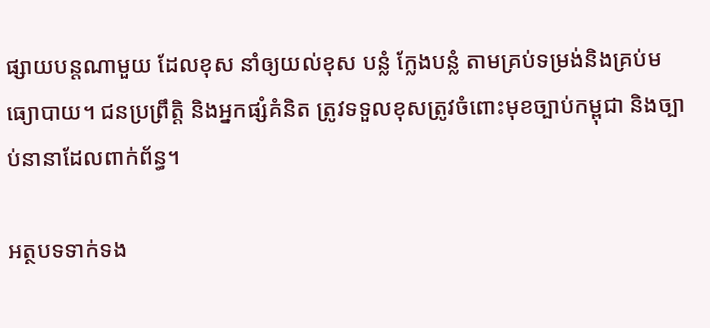ផ្សាយបន្តណាមួយ ដែលខុស នាំឲ្យយល់ខុស បន្លំ ក្លែងបន្លំ តាមគ្រប់ទម្រង់និងគ្រប់មធ្យោបាយ។ ជនប្រព្រឹត្តិ និងអ្នកផ្សំគំនិត ត្រូវទទួលខុសត្រូវចំពោះមុខច្បាប់កម្ពុជា និងច្បាប់នានាដែលពាក់ព័ន្ធ។

អត្ថបទទាក់ទង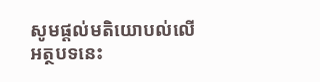សូមផ្ដល់មតិយោបល់លើអត្ថបទនេះ